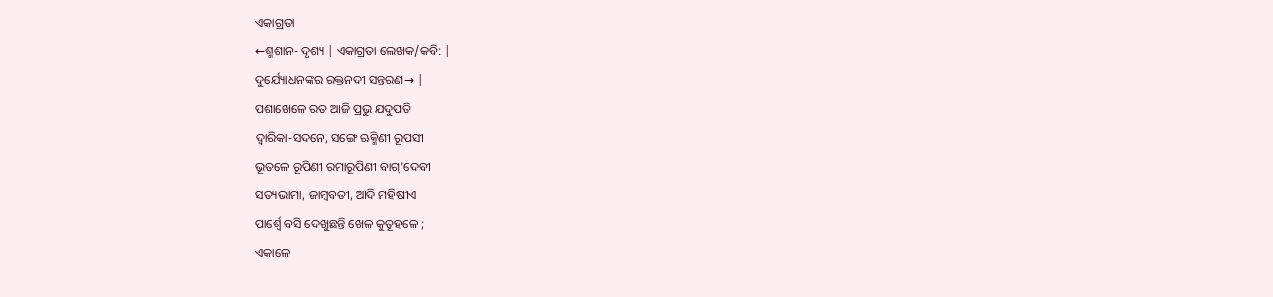ଏକାଗ୍ରତା
←ଶ୍ମଶାନ- ଦୃଶ୍ୟ | ଏକାଗ୍ରତା ଲେଖକ/କବି: |
ଦୁର୍ଯ୍ୟୋଧନଙ୍କର ରକ୍ତନଦୀ ସନ୍ତରଣ→ |
ପଶାଖେଳେ ରତ ଆଜି ପ୍ରଭୁ ଯଦୁପତି
ଦ୍ଵାରିକା-ସଦନେ, ସଙ୍ଗେ ଋକ୍ମିଣୀ ରୂପସୀ
ଭୂତଳେ ରୂପିଣୀ ରମାରୂପିଣୀ ବାଗ୍'ଦେବୀ
ସତ୍ୟଭାମା, ଜାମ୍ଵବତୀ, ଆଦି ମହିଷୀଏ
ପାର୍ଶ୍ଵେ ବସି ଦେଖୁଛନ୍ତି ଖେଳ କୁତୂହଳେ ;
ଏକାଳେ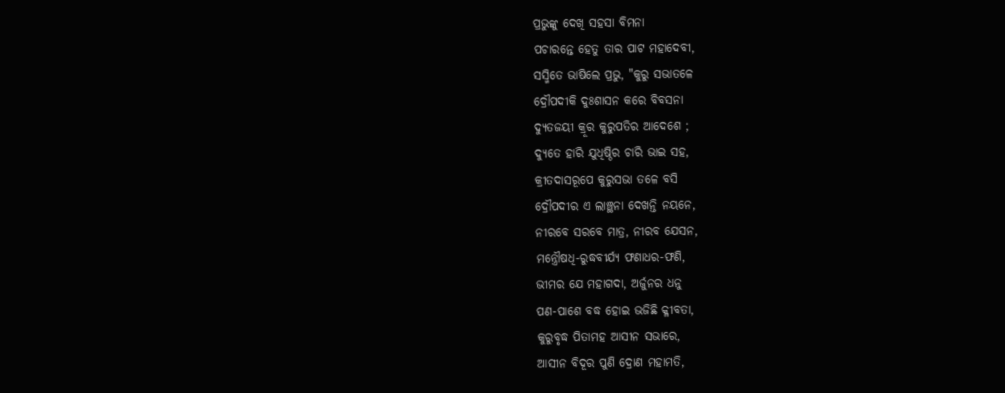ପ୍ରଭୁଙ୍କୁ ଦେଖି ସହସା ବିମନା
ପଚାରନ୍ତେ ହେତୁ ତାର ପାଟ ମହାଦେବୀ,
ସସ୍ମିତେ ଭାଷିଲେ ପ୍ରଭୁ, "କୁରୁ ସଭାତଳେ
ଦ୍ରୌପଦୀକି ଦୁଃଶାସନ କରେ ବିବସନା
ଦ୍ୟୁତଜୟୀ କ୍ରୂର କୁରୁପତିର ଆଦେଶେ ;
ଦ୍ୟୁତେ ହାରି ଯୁଧିଷ୍ଠିର ଚାରି ଭାଇ ସହ,
କ୍ରୀତଦାସରୂପେ କୁରୁସଭା ତଳେ ବସି
ଦ୍ରୌପଦୀର ଏ ଲାଞ୍ଛନା ଦେଖନ୍ତି ନୟନେ,
ନୀରବେ ସରବେ ମାତ୍ର, ନୀରବ ଯେସନ,
ମନ୍ତ୍ରୌଷଧି-ରୁଦ୍ଧବୀର୍ଯ୍ୟ ଫଣାଧର-ଫଣି,
ଭୀମର ଯେ ମହାଗଦା, ଅର୍ଜୁନର ଧନୁ
ପଣ-ପାଶେ ବଦ୍ଧ ହୋଇ ଭଜିଛି କ୍ଳୀବତା,
କୁରୁବୃଦ୍ଧ ପିତାମହ ଆସୀନ ସଭାରେ,
ଆସୀନ ବିଦୂର ପୁଣି ଦ୍ରୋଣ ମହାମତି,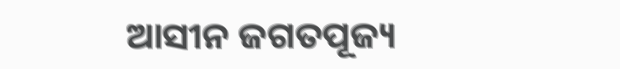ଆସୀନ ଜଗତପୂଜ୍ୟ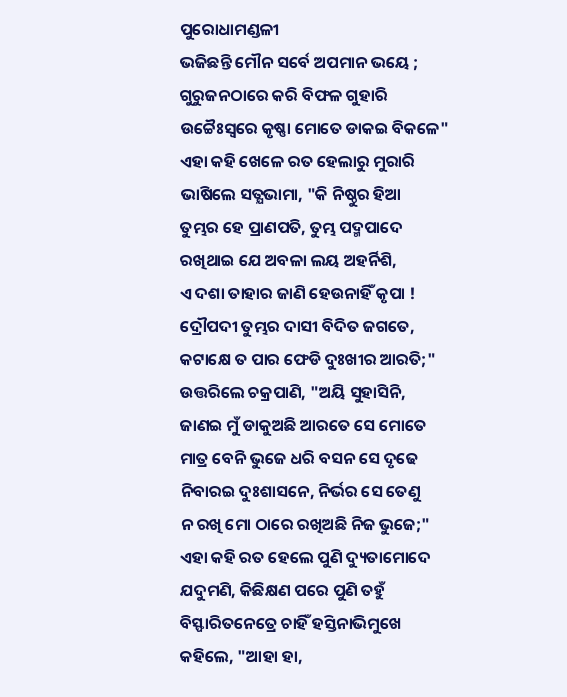ପୁରୋଧାମଣ୍ଡଳୀ
ଭଜିଛନ୍ତି ମୌନ ସର୍ବେ ଅପମାନ ଭୟେ ;
ଗୁରୁଜନଠାରେ କରି ବିଫଳ ଗୁହାରି
ଉଚ୍ଚୈଃସ୍ଵରେ କୃଷ୍ଣା ମୋତେ ଡାକଇ ବିକଳେ"
ଏହା କହି ଖେଳେ ରତ ହେଲାରୁ ମୁରାରି
ଭାଷିଲେ ସତ୍ଯଭାମା, "କି ନିଷ୍ଠୁର ହିଆ
ତୁମ୍ଭର ହେ ପ୍ରାଣପତି, ତୁମ୍ଭ ପଦ୍ମପାଦେ
ରଖିଥାଇ ଯେ ଅବଳା ଲୟ ଅହର୍ନିଶି,
ଏ ଦଶା ତାହାର ଜାଣି ହେଉନାହିଁ କୃପା !
ଦ୍ରୌପଦୀ ତୁମ୍ଭର ଦାସୀ ବିଦିତ ଜଗତେ,
କଟାକ୍ଷେ ତ ପାର ଫେଡି ଦୁଃଖୀର ଆରତି;"
ଉତ୍ତରିଲେ ଚକ୍ରପାଣି, "ଅୟି ସୁହାସିନି,
ଜାଣଇ ମୁଁ ଡାକୁଅଛି ଆରତେ ସେ ମୋତେ
ମାତ୍ର ବେନି ଭୁଜେ ଧରି ବସନ ସେ ଦୃଢେ
ନିବାରଇ ଦୁଃଶାସନେ, ନିର୍ଭର ସେ ତେଣୁ
ନ ରଖି ମୋ ଠାରେ ରଖିଅଛି ନିଜ ଭୁଜେ;"
ଏହା କହି ରତ ହେଲେ ପୁଣି ଦ୍ୟୁତାମୋଦେ
ଯଦୁମଣି, କିଛିକ୍ଷଣ ପରେ ପୁଣି ତହୁଁ
ବିସ୍ଫାରିତନେତ୍ରେ ଚାହିଁ ହସ୍ତିନାଭିମୁଖେ
କହିଲେ, "ଆହା ହା,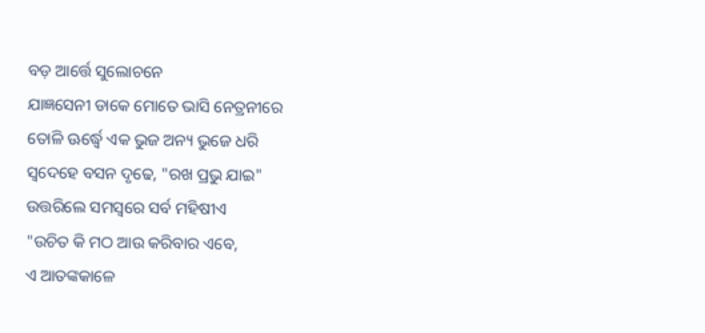ବଡ଼ ଆର୍ତ୍ତେ ସୁଲୋଚନେ
ଯାଜ୍ଞସେନୀ ଡାକେ ମୋତେ ଭାସି ନେତ୍ରନୀରେ
ତୋଳି ଊର୍ଦ୍ଧ୍ଵେ ଏକ ଭୁଜ ଅନ୍ୟ ଭୁଜେ ଧରି
ସ୍ଵଦେହେ ବସନ ଦୃଢେ, "ରଖ ପ୍ରଭୁ ଯାଇ"
ଉତ୍ତରିଲେ ସମସ୍ଵରେ ସର୍ବ ମହିଷୀଏ
"ଉଚିତ କି ମଠ ଆଉ କରିବାର ଏବେ,
ଏ ଆତଙ୍କକାଳେ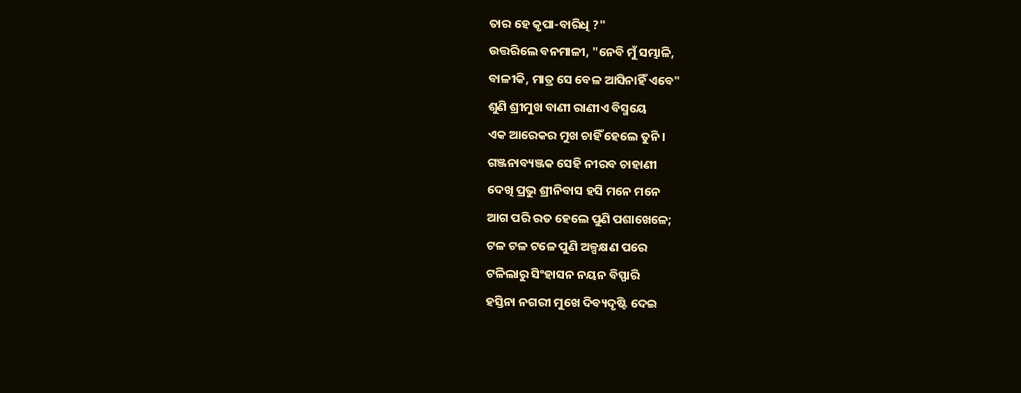ତାର ହେ କୃପା-ବାରିଧି ?"
ଉତ୍ତରିଲେ ବନମାଳୀ, "ନେବି ମୁଁ ସମ୍ଭାଳି,
ବାଳୀକି, ମାତ୍ର ସେ ବେଳ ଆସିନାହିଁ ଏବେ"
ଶୁଣି ଶ୍ରୀମୁଖ ବାଣୀ ରାଣୀଏ ବିସ୍ମୟେ
ଏକ ଆରେକର ମୁଖ ଚାହିଁ ହେଲେ ତୁନି ।
ଗଞ୍ଜନାବ୍ୟଞ୍ଜକ ସେହି ନୀରବ ଚାହାଣୀ
ଦେଖି ପ୍ରଭୁ ଶ୍ରୀନିବାସ ହସି ମନେ ମନେ
ଆଗ ପରି ରତ ହେଲେ ପୁଣି ପଶାଖେଳେ;
ଟଳ ଟଳ ଟଳେ ପୁଣି ଅଳ୍ପକ୍ଷଣ ପରେ
ଟଳିଲାରୁ ସିଂହାସନ ନୟନ ବିସ୍ଫାରି
ହସ୍ତିନା ନଗରୀ ମୁଖେ ଦିବ୍ୟଦୃଷ୍ଟି ଦେଇ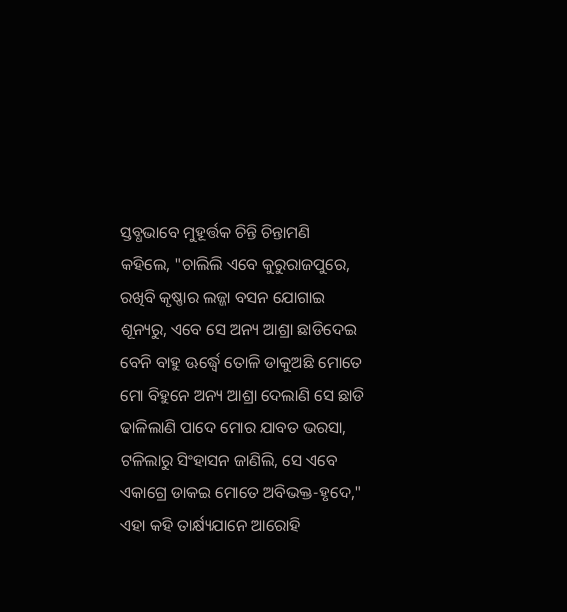ସ୍ତବ୍ଧଭାବେ ମୁହୂର୍ତ୍ତକ ଚିନ୍ତି ଚିନ୍ତାମଣି
କହିଲେ, "ଚାଲିଲି ଏବେ କୁରୁରାଜପୁରେ,
ରଖିବି କୃଷ୍ଣାର ଲଜ୍ଜା ବସନ ଯୋଗାଇ
ଶୂନ୍ୟରୁ, ଏବେ ସେ ଅନ୍ୟ ଆଶ୍ରା ଛାଡିଦେଇ
ବେନି ବାହୁ ଊର୍ଦ୍ଧ୍ଵେ ତୋଳି ଡାକୁଅଛି ମୋତେ
ମୋ ବିହୁନେ ଅନ୍ୟ ଆଶ୍ରା ଦେଲାଣି ସେ ଛାଡି
ଢାଳିଲାଣି ପାଦେ ମୋର ଯାବତ ଭରସା,
ଟଳିଲାରୁ ସିଂହାସନ ଜାଣିଲି, ସେ ଏବେ
ଏକାଗ୍ରେ ଡାକଇ ମୋତେ ଅବିଭକ୍ତ-ହୃଦେ,"
ଏହା କହି ତାର୍କ୍ଷ୍ୟଯାନେ ଆରୋହି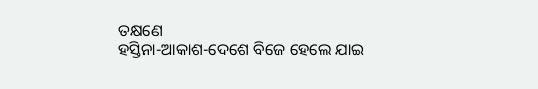ତକ୍ଷଣେ
ହସ୍ତିନା-ଆକାଶ-ଦେଶେ ବିଜେ ହେଲେ ଯାଇ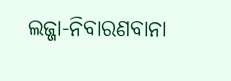ଲଜ୍ଜା-ନିବାରଣବାନା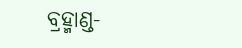ବ୍ରହ୍ମାଣ୍ଡ-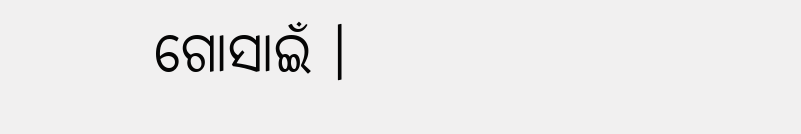ଗୋସାଇଁ ।